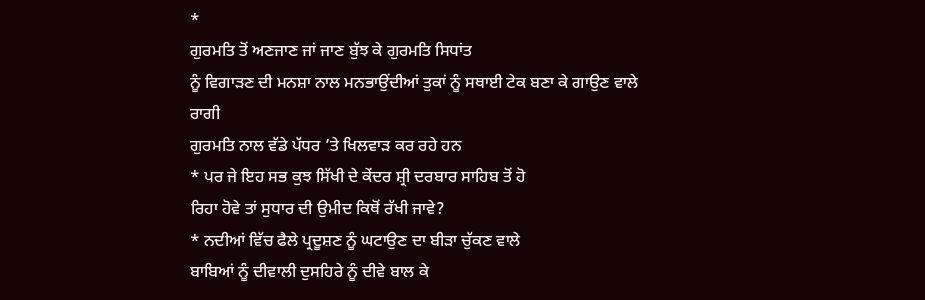*
ਗੁਰਮਤਿ ਤੋਂ ਅਣਜਾਣ ਜਾਂ ਜਾਣ ਬੁੱਝ ਕੇ ਗੁਰਮਤਿ ਸਿਧਾਂਤ
ਨੂੰ ਵਿਗਾੜਣ ਦੀ ਮਨਸ਼ਾ ਨਾਲ ਮਨਭਾਉਂਦੀਆਂ ਤੁਕਾਂ ਨੂੰ ਸਥਾਈ ਟੇਕ ਬਣਾ ਕੇ ਗਾਉਣ ਵਾਲੇ ਰਾਗੀ
ਗੁਰਮਤਿ ਨਾਲ ਵੱਡੇ ਪੱਧਰ ’ਤੇ ਖਿਲਵਾੜ ਕਰ ਰਹੇ ਹਨ
* ਪਰ ਜੇ ਇਹ ਸਭ ਕੁਝ ਸਿੱਖੀ ਦੇ ਕੇਂਦਰ ਸ਼੍ਰੀ ਦਰਬਾਰ ਸਾਹਿਬ ਤੋਂ ਹੋ
ਰਿਹਾ ਹੋਵੇ ਤਾਂ ਸੁਧਾਰ ਦੀ ਉਮੀਦ ਕਿਥੋਂ ਰੱਖੀ ਜਾਵੇ?
* ਨਦੀਆਂ ਵਿੱਚ ਫੈਲੇ ਪ੍ਰਦੂਸ਼ਣ ਨੂੰ ਘਟਾਉਣ ਦਾ ਬੀੜਾ ਚੁੱਕਣ ਵਾਲੇ
ਬਾਬਿਆਂ ਨੂੰ ਦੀਵਾਲੀ ਦੁਸਹਿਰੇ ਨੂੰ ਦੀਵੇ ਬਾਲ ਕੇ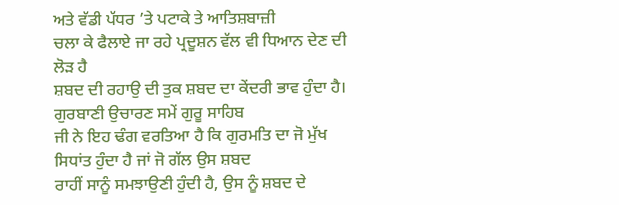ਅਤੇ ਵੱਡੀ ਪੱਧਰ ’ਤੇ ਪਟਾਕੇ ਤੇ ਆਤਿਸ਼ਬਾਜ਼ੀ
ਚਲਾ ਕੇ ਫੈਲਾਏ ਜਾ ਰਹੇ ਪ੍ਰਦੂਸ਼ਨ ਵੱਲ ਵੀ ਧਿਆਨ ਦੇਣ ਦੀ ਲੋੜ ਹੈ
ਸ਼ਬਦ ਦੀ ਰਹਾਉ ਦੀ ਤੁਕ ਸ਼ਬਦ ਦਾ ਕੇਂਦਰੀ ਭਾਵ ਹੁੰਦਾ ਹੈ। ਗੁਰਬਾਣੀ ਉਚਾਰਣ ਸਮੇਂ ਗੁਰੂ ਸਾਹਿਬ
ਜੀ ਨੇ ਇਹ ਢੰਗ ਵਰਤਿਆ ਹੈ ਕਿ ਗੁਰਮਤਿ ਦਾ ਜੋ ਮੁੱਖ ਸਿਧਾਂਤ ਹੁੰਦਾ ਹੈ ਜਾਂ ਜੋ ਗੱਲ ਉਸ ਸ਼ਬਦ
ਰਾਹੀਂ ਸਾਨੂੰ ਸਮਝਾਉਣੀ ਹੁੰਦੀ ਹੈ, ਉਸ ਨੂੰ ਸ਼ਬਦ ਦੇ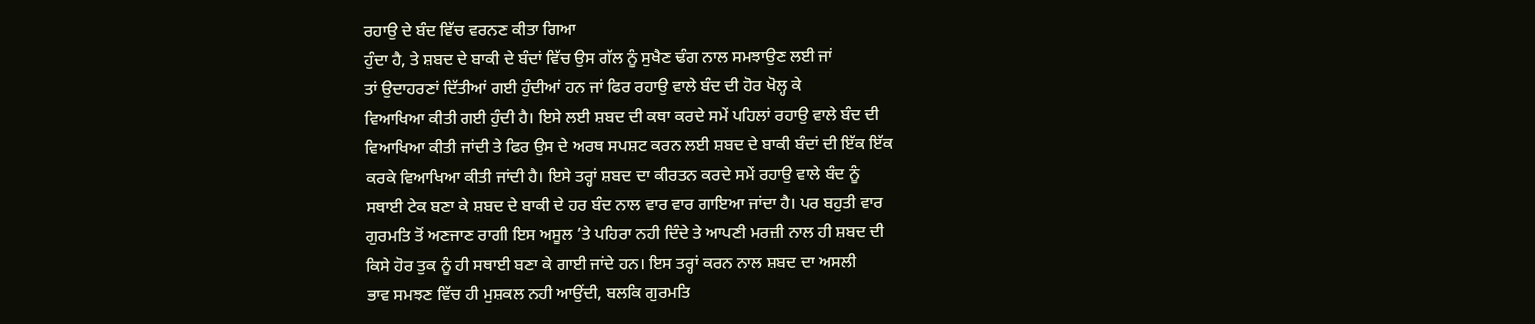ਰਹਾਉ ਦੇ ਬੰਦ ਵਿੱਚ ਵਰਨਣ ਕੀਤਾ ਗਿਆ
ਹੁੰਦਾ ਹੈ, ਤੇ ਸ਼ਬਦ ਦੇ ਬਾਕੀ ਦੇ ਬੰਦਾਂ ਵਿੱਚ ਉਸ ਗੱਲ ਨੂੰ ਸੁਖੈਣ ਢੰਗ ਨਾਲ ਸਮਝਾਉਣ ਲਈ ਜਾਂ
ਤਾਂ ਉਦਾਹਰਣਾਂ ਦਿੱਤੀਆਂ ਗਈ ਹੁੰਦੀਆਂ ਹਨ ਜਾਂ ਫਿਰ ਰਹਾਉ ਵਾਲੇ ਬੰਦ ਦੀ ਹੋਰ ਖੋਲ੍ਹ ਕੇ
ਵਿਆਖਿਆ ਕੀਤੀ ਗਈ ਹੁੰਦੀ ਹੈ। ਇਸੇ ਲਈ ਸ਼ਬਦ ਦੀ ਕਥਾ ਕਰਦੇ ਸਮੇਂ ਪਹਿਲਾਂ ਰਹਾਉ ਵਾਲੇ ਬੰਦ ਦੀ
ਵਿਆਖਿਆ ਕੀਤੀ ਜਾਂਦੀ ਤੇ ਫਿਰ ਉਸ ਦੇ ਅਰਥ ਸਪਸ਼ਟ ਕਰਨ ਲਈ ਸ਼ਬਦ ਦੇ ਬਾਕੀ ਬੰਦਾਂ ਦੀ ਇੱਕ ਇੱਕ
ਕਰਕੇ ਵਿਆਖਿਆ ਕੀਤੀ ਜਾਂਦੀ ਹੈ। ਇਸੇ ਤਰ੍ਹਾਂ ਸ਼ਬਦ ਦਾ ਕੀਰਤਨ ਕਰਦੇ ਸਮੇਂ ਰਹਾਉ ਵਾਲੇ ਬੰਦ ਨੂੰ
ਸਥਾਈ ਟੇਕ ਬਣਾ ਕੇ ਸ਼ਬਦ ਦੇ ਬਾਕੀ ਦੇ ਹਰ ਬੰਦ ਨਾਲ ਵਾਰ ਵਾਰ ਗਾਇਆ ਜਾਂਦਾ ਹੈ। ਪਰ ਬਹੁਤੀ ਵਾਰ
ਗੁਰਮਤਿ ਤੋਂ ਅਣਜਾਣ ਰਾਗੀ ਇਸ ਅਸੂਲ ’ਤੇ ਪਹਿਰਾ ਨਹੀ ਦਿੰਦੇ ਤੇ ਆਪਣੀ ਮਰਜ਼ੀ ਨਾਲ ਹੀ ਸ਼ਬਦ ਦੀ
ਕਿਸੇ ਹੋਰ ਤੁਕ ਨੂੰ ਹੀ ਸਥਾਈ ਬਣਾ ਕੇ ਗਾਈ ਜਾਂਦੇ ਹਨ। ਇਸ ਤਰ੍ਹਾਂ ਕਰਨ ਨਾਲ ਸ਼ਬਦ ਦਾ ਅਸਲੀ
ਭਾਵ ਸਮਝਣ ਵਿੱਚ ਹੀ ਮੁਸ਼ਕਲ ਨਹੀ ਆਉਂਦੀ, ਬਲਕਿ ਗੁਰਮਤਿ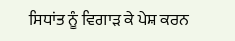ਸਿਧਾਂਤ ਨੂੰ ਵਿਗਾੜ ਕੇ ਪੇਸ਼ ਕਰਨ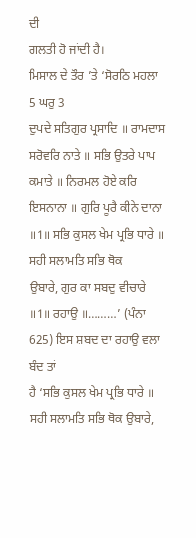ਦੀ
ਗਲਤੀ ਹੋ ਜਾਂਦੀ ਹੈ।
ਮਿਸਾਲ ਦੇ ਤੌਰ ’ਤੇ ‘ਸੋਰਠਿ ਮਹਲਾ 5 ਘਰੁ 3
ਦੁਪਦੇ ਸਤਿਗੁਰ ਪ੍ਰਸਾਦਿ ॥ ਰਾਮਦਾਸ ਸਰੋਵਰਿ ਨਾਤੇ ॥ ਸਭਿ ਉਤਰੇ ਪਾਪ ਕਮਾਤੇ ॥ ਨਿਰਮਲ ਹੋਏ ਕਰਿ
ਇਸਨਾਨਾ ॥ ਗੁਰਿ ਪੂਰੈ ਕੀਨੇ ਦਾਨਾ ॥1॥ ਸਭਿ ਕੁਸਲ ਖੇਮ ਪ੍ਰਭਿ ਧਾਰੇ ॥ ਸਹੀ ਸਲਾਮਤਿ ਸਭਿ ਥੋਕ
ਉਬਾਰੇ, ਗੁਰ ਕਾ ਸਬਦੁ ਵੀਚਾਰੇ ॥1॥ ਰਹਾਉ ॥………’ (ਪੰਨਾ 625) ਇਸ ਸ਼ਬਦ ਦਾ ਰਹਾਉ ਵਲਾ ਬੰਦ ਤਾਂ
ਹੈ ‘ਸਭਿ ਕੁਸਲ ਖੇਮ ਪ੍ਰਭਿ ਧਾਰੇ ॥ ਸਹੀ ਸਲਾਮਤਿ ਸਭਿ ਥੋਕ ਉਬਾਰੇ,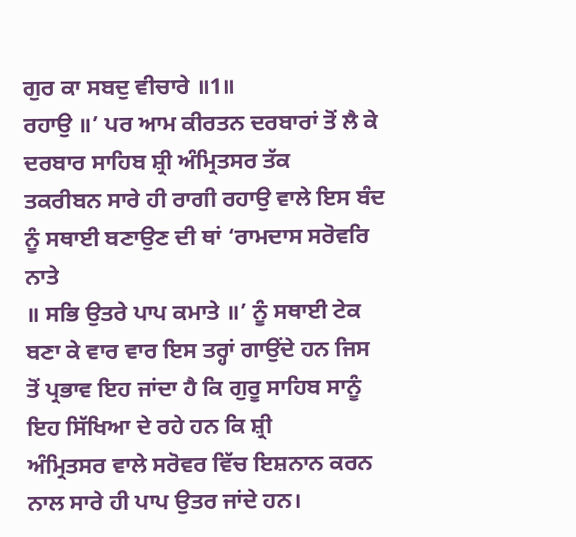ਗੁਰ ਕਾ ਸਬਦੁ ਵੀਚਾਰੇ ॥1॥
ਰਹਾਉ ॥’ ਪਰ ਆਮ ਕੀਰਤਨ ਦਰਬਾਰਾਂ ਤੋਂ ਲੈ ਕੇ ਦਰਬਾਰ ਸਾਹਿਬ ਸ਼੍ਰੀ ਅੰਮ੍ਰਿਤਸਰ ਤੱਕ
ਤਕਰੀਬਨ ਸਾਰੇ ਹੀ ਰਾਗੀ ਰਹਾਉ ਵਾਲੇ ਇਸ ਬੰਦ ਨੂੰ ਸਥਾਈ ਬਣਾਉਣ ਦੀ ਥਾਂ ‘ਰਾਮਦਾਸ ਸਰੋਵਰਿ ਨਾਤੇ
॥ ਸਭਿ ਉਤਰੇ ਪਾਪ ਕਮਾਤੇ ॥’ ਨੂੰ ਸਥਾਈ ਟੇਕ ਬਣਾ ਕੇ ਵਾਰ ਵਾਰ ਇਸ ਤਰ੍ਹਾਂ ਗਾਉਂਦੇ ਹਨ ਜਿਸ
ਤੋਂ ਪ੍ਰਭਾਵ ਇਹ ਜਾਂਦਾ ਹੈ ਕਿ ਗੁਰੂ ਸਾਹਿਬ ਸਾਨੂੰ ਇਹ ਸਿੱਖਿਆ ਦੇ ਰਹੇ ਹਨ ਕਿ ਸ਼੍ਰੀ
ਅੰਮ੍ਰਿਤਸਰ ਵਾਲੇ ਸਰੋਵਰ ਵਿੱਚ ਇਸ਼ਨਾਨ ਕਰਨ ਨਾਲ ਸਾਰੇ ਹੀ ਪਾਪ ਉਤਰ ਜਾਂਦੇ ਹਨ।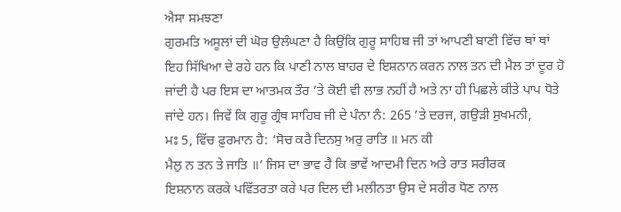ਐਸਾ ਸਮਝਣਾ
ਗੁਰਮਤਿ ਅਸੂਲਾਂ ਦੀ ਘੋਰ ਉਲੰਘਣਾ ਹੈ ਕਿਉਂਕਿ ਗੁਰੂ ਸਾਹਿਬ ਜੀ ਤਾਂ ਆਪਣੀ ਬਾਣੀ ਵਿੱਚ ਥਾਂ ਥਾਂ
ਇਹ ਸਿੱਖਿਆ ਦੇ ਰਹੇ ਹਨ ਕਿ ਪਾਣੀ ਨਾਲ ਬਾਹਰ ਦੇ ਇਸ਼ਨਾਨ ਕਰਨ ਨਾਲ ਤਨ ਦੀ ਮੈਲ ਤਾਂ ਦੂਰ ਹੋ
ਜਾਂਦੀ ਹੈ ਪਰ ਇਸ ਦਾ ਆਤਮਕ ਤੌਰ ’ਤੇ ਕੋਈ ਵੀ ਲਾਭ ਨਹੀਂ ਹੈ ਅਤੇ ਨਾ ਹੀ ਪਿਛਲੇ ਕੀਤੇ ਪਾਪ ਧੋਤੇ
ਜਾਂਦੇ ਹਨ। ਜਿਵੇਂ ਕਿ ਗੁਰੂ ਗ੍ਰੰਥ ਸਾਹਿਬ ਜੀ ਦੇ ਪੰਨਾ ਨੰ: 265 ’ਤੇ ਦਰਜ, ਗਉੜੀ ਸੁਖਮਨੀ,
ਮਃ 5, ਵਿੱਚ ਫ਼ੁਰਮਾਨ ਹੈ: ‘ਸੋਚ ਕਰੈ ਦਿਨਸੁ ਅਰੁ ਰਾਤਿ ॥ ਮਨ ਕੀ
ਮੈਲੁ ਨ ਤਨ ਤੇ ਜਾਤਿ ॥’ ਜਿਸ ਦਾ ਭਾਵ ਹੈ ਕਿ ਭਾਵੇਂ ਆਦਮੀ ਦਿਨ ਅਤੇ ਰਾਤ ਸਰੀਰਕ
ਇਸ਼ਨਾਨ ਕਰਕੇ ਪਵਿੱਤਰਤਾ ਕਰੇ ਪਰ ਦਿਲ ਦੀ ਮਲੀਨਤਾ ਉਸ ਦੇ ਸਰੀਰ ਧੋਣ ਨਾਲ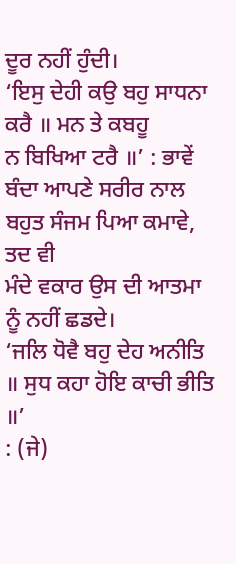ਦੂਰ ਨਹੀਂ ਹੁੰਦੀ।
‘ਇਸੁ ਦੇਹੀ ਕਉ ਬਹੁ ਸਾਧਨਾ ਕਰੈ ॥ ਮਨ ਤੇ ਕਬਹੂ
ਨ ਬਿਖਿਆ ਟਰੈ ॥’ : ਭਾਵੇਂ ਬੰਦਾ ਆਪਣੇ ਸਰੀਰ ਨਾਲ ਬਹੁਤ ਸੰਜਮ ਪਿਆ ਕਮਾਵੇ, ਤਦ ਵੀ
ਮੰਦੇ ਵਕਾਰ ਉਸ ਦੀ ਆਤਮਾ ਨੂੰ ਨਹੀਂ ਛਡਦੇ।
‘ਜਲਿ ਧੋਵੈ ਬਹੁ ਦੇਹ ਅਨੀਤਿ ॥ ਸੁਧ ਕਹਾ ਹੋਇ ਕਾਚੀ ਭੀਤਿ ॥’
: (ਜੇ)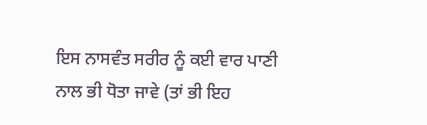ਇਸ ਨਾਸਵੰਤ ਸਰੀਰ ਨੂੰ ਕਈ ਵਾਰ ਪਾਣੀ ਨਾਲ ਭੀ ਧੋਤਾ ਜਾਵੇ (ਤਾਂ ਭੀ ਇਹ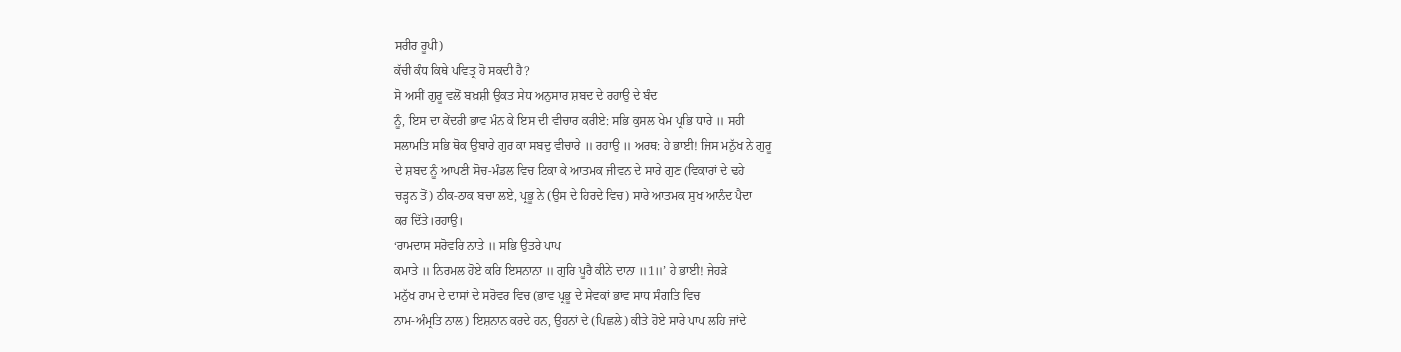ਸਰੀਰ ਰੂਪੀ)
ਕੱਚੀ ਕੰਧ ਕਿਥੇ ਪਵਿਤ੍ਰ ਹੋ ਸਕਦੀ ਹੈ?
ਸੋ ਅਸੀਂ ਗੁਰੂ ਵਲੋਂ ਬਖ਼ਸ਼ੀ ਉਕਤ ਸੇਧ ਅਨੁਸਾਰ ਸ਼ਬਦ ਦੇ ਰਹਾਉ ਦੇ ਬੰਦ
ਨੂੰ, ਇਸ ਦਾ ਕੇਂਦਰੀ ਭਾਵ ਮੰਨ ਕੇ ਇਸ ਦੀ ਵੀਚਾਰ ਕਰੀਏ: ਸਭਿ ਕੁਸਲ ਖੇਮ ਪ੍ਰਭਿ ਧਾਰੇ ॥ ਸਹੀ
ਸਲਾਮਤਿ ਸਭਿ ਥੋਕ ਉਬਾਰੇ ਗੁਰ ਕਾ ਸਬਦੁ ਵੀਚਾਰੇ ॥ ਰਹਾਉ ॥ ਅਰਥ: ਹੇ ਭਾਈ! ਜਿਸ ਮਨੁੱਖ ਨੇ ਗੁਰੂ
ਦੇ ਸ਼ਬਦ ਨੂੰ ਆਪਣੀ ਸੋਚ-ਮੰਡਲ ਵਿਚ ਟਿਕਾ ਕੇ ਆਤਮਕ ਜੀਵਨ ਦੇ ਸਾਰੇ ਗੁਣ (ਵਿਕਾਰਾਂ ਦੇ ਢਹੇ
ਚੜ੍ਹਨ ਤੋਂ) ਠੀਕ-ਠਾਕ ਬਚਾ ਲਏ, ਪ੍ਰਭੂ ਨੇ (ਉਸ ਦੇ ਹਿਰਦੇ ਵਿਚ) ਸਾਰੇ ਆਤਮਕ ਸੁਖ ਆਨੰਦ ਪੈਦਾ
ਕਰ ਦਿੱਤੇ।ਰਹਾਉ।
‘ਰਾਮਦਾਸ ਸਰੋਵਰਿ ਨਾਤੇ ॥ ਸਭਿ ਉਤਰੇ ਪਾਪ
ਕਮਾਤੇ ॥ ਨਿਰਮਲ ਹੋਏ ਕਰਿ ਇਸਨਾਨਾ ॥ ਗੁਰਿ ਪੂਰੈ ਕੀਨੇ ਦਾਨਾ ॥1॥’ ਹੇ ਭਾਈ! ਜੇਹੜੇ
ਮਨੁੱਖ ਰਾਮ ਦੇ ਦਾਸਾਂ ਦੇ ਸਰੋਵਰ ਵਿਚ (ਭਾਵ ਪ੍ਰਭੂ ਦੇ ਸੇਵਕਾਂ ਭਾਵ ਸਾਧ ਸੰਗਤਿ ਵਿਚ
ਨਾਮ-ਅੰਮ੍ਰਤਿ ਨਾਲ) ਇਸ਼ਨਾਨ ਕਰਦੇ ਹਨ, ਉਹਨਾਂ ਦੇ (ਪਿਛਲੇ) ਕੀਤੇ ਹੋਏ ਸਾਰੇ ਪਾਪ ਲਹਿ ਜਾਂਦੇ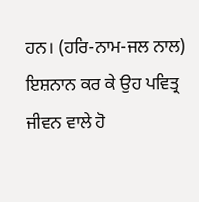ਹਨ। (ਹਰਿ-ਨਾਮ-ਜਲ ਨਾਲ) ਇਸ਼ਨਾਨ ਕਰ ਕੇ ਉਹ ਪਵਿਤ੍ਰ ਜੀਵਨ ਵਾਲੇ ਹੋ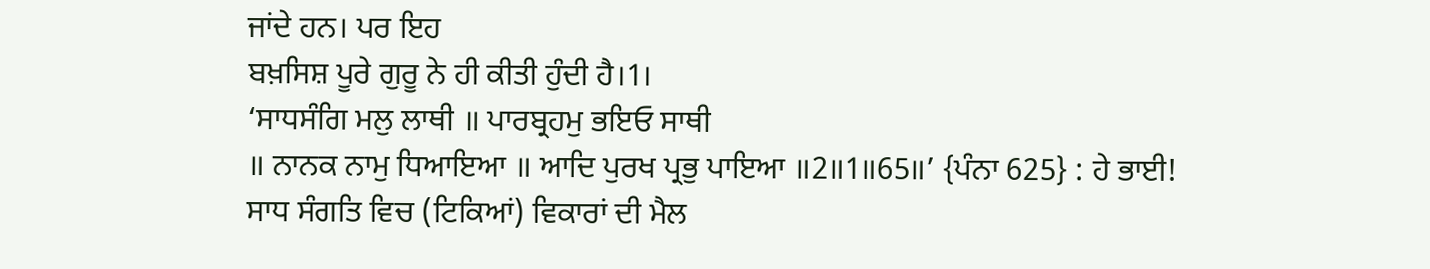ਜਾਂਦੇ ਹਨ। ਪਰ ਇਹ
ਬਖ਼ਸਿਸ਼ ਪੂਰੇ ਗੁਰੂ ਨੇ ਹੀ ਕੀਤੀ ਹੁੰਦੀ ਹੈ।1।
‘ਸਾਧਸੰਗਿ ਮਲੁ ਲਾਥੀ ॥ ਪਾਰਬ੍ਰਹਮੁ ਭਇਓ ਸਾਥੀ
॥ ਨਾਨਕ ਨਾਮੁ ਧਿਆਇਆ ॥ ਆਦਿ ਪੁਰਖ ਪ੍ਰਭੁ ਪਾਇਆ ॥2॥1॥65॥’ {ਪੰਨਾ 625} : ਹੇ ਭਾਈ!
ਸਾਧ ਸੰਗਤਿ ਵਿਚ (ਟਿਕਿਆਂ) ਵਿਕਾਰਾਂ ਦੀ ਮੈਲ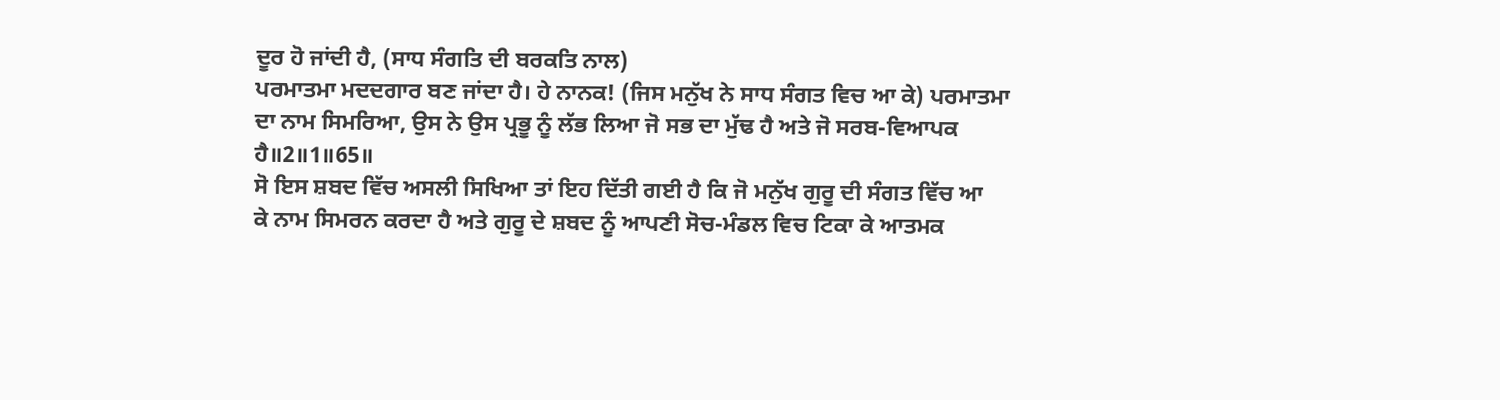ਦੂਰ ਹੋ ਜਾਂਦੀ ਹੈ, (ਸਾਧ ਸੰਗਤਿ ਦੀ ਬਰਕਤਿ ਨਾਲ)
ਪਰਮਾਤਮਾ ਮਦਦਗਾਰ ਬਣ ਜਾਂਦਾ ਹੈ। ਹੇ ਨਾਨਕ! (ਜਿਸ ਮਨੁੱਖ ਨੇ ਸਾਧ ਸੰਗਤ ਵਿਚ ਆ ਕੇ) ਪਰਮਾਤਮਾ
ਦਾ ਨਾਮ ਸਿਮਰਿਆ, ਉਸ ਨੇ ਉਸ ਪ੍ਰਭੂ ਨੂੰ ਲੱਭ ਲਿਆ ਜੋ ਸਭ ਦਾ ਮੁੱਢ ਹੈ ਅਤੇ ਜੋ ਸਰਬ-ਵਿਆਪਕ
ਹੈ॥2॥1॥65॥
ਸੋ ਇਸ ਸ਼ਬਦ ਵਿੱਚ ਅਸਲੀ ਸਿਖਿਆ ਤਾਂ ਇਹ ਦਿੱਤੀ ਗਈ ਹੈ ਕਿ ਜੋ ਮਨੁੱਖ ਗੁਰੂ ਦੀ ਸੰਗਤ ਵਿੱਚ ਆ
ਕੇ ਨਾਮ ਸਿਮਰਨ ਕਰਦਾ ਹੈ ਅਤੇ ਗੁਰੂ ਦੇ ਸ਼ਬਦ ਨੂੰ ਆਪਣੀ ਸੋਚ-ਮੰਡਲ ਵਿਚ ਟਿਕਾ ਕੇ ਆਤਮਕ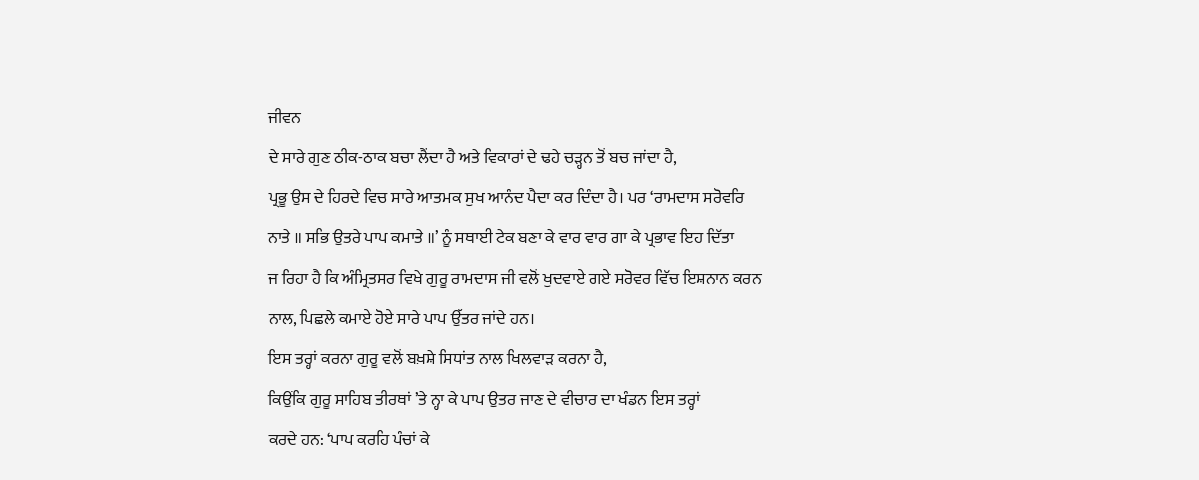ਜੀਵਨ
ਦੇ ਸਾਰੇ ਗੁਣ ਠੀਕ-ਠਾਕ ਬਚਾ ਲੈਂਦਾ ਹੈ ਅਤੇ ਵਿਕਾਰਾਂ ਦੇ ਢਹੇ ਚੜ੍ਹਨ ਤੋਂ ਬਚ ਜਾਂਦਾ ਹੈ,
ਪ੍ਰਭੂ ਉਸ ਦੇ ਹਿਰਦੇ ਵਿਚ ਸਾਰੇ ਆਤਮਕ ਸੁਖ ਆਨੰਦ ਪੈਦਾ ਕਰ ਦਿੰਦਾ ਹੈ। ਪਰ ‘ਰਾਮਦਾਸ ਸਰੋਵਰਿ
ਨਾਤੇ ॥ ਸਭਿ ਉਤਰੇ ਪਾਪ ਕਮਾਤੇ ॥’ ਨੂੰ ਸਥਾਈ ਟੇਕ ਬਣਾ ਕੇ ਵਾਰ ਵਾਰ ਗਾ ਕੇ ਪ੍ਰਭਾਵ ਇਹ ਦਿੱਤਾ
ਜ ਰਿਹਾ ਹੈ ਕਿ ਅੰਮ੍ਰਿਤਸਰ ਵਿਖੇ ਗੁਰੂ ਰਾਮਦਾਸ ਜੀ ਵਲੋਂ ਖੁਦਵਾਏ ਗਏ ਸਰੋਵਰ ਵਿੱਚ ਇਸ਼ਨਾਨ ਕਰਨ
ਨਾਲ, ਪਿਛਲੇ ਕਮਾਏ ਹੋਏ ਸਾਰੇ ਪਾਪ ਉੱਤਰ ਜਾਂਦੇ ਹਨ।
ਇਸ ਤਰ੍ਹਾਂ ਕਰਨਾ ਗੁਰੂ ਵਲੋਂ ਬਖ਼ਸ਼ੇ ਸਿਧਾਂਤ ਨਾਲ ਖਿਲਵਾੜ ਕਰਨਾ ਹੈ,
ਕਿਉਂਕਿ ਗੁਰੂ ਸਾਹਿਬ ਤੀਰਥਾਂ ’ਤੇ ਨ੍ਹਾ ਕੇ ਪਾਪ ਉਤਰ ਜਾਣ ਦੇ ਵੀਚਾਰ ਦਾ ਖੰਡਨ ਇਸ ਤਰ੍ਹਾਂ
ਕਰਦੇ ਹਨ: ‘ਪਾਪ ਕਰਹਿ ਪੰਚਾਂ ਕੇ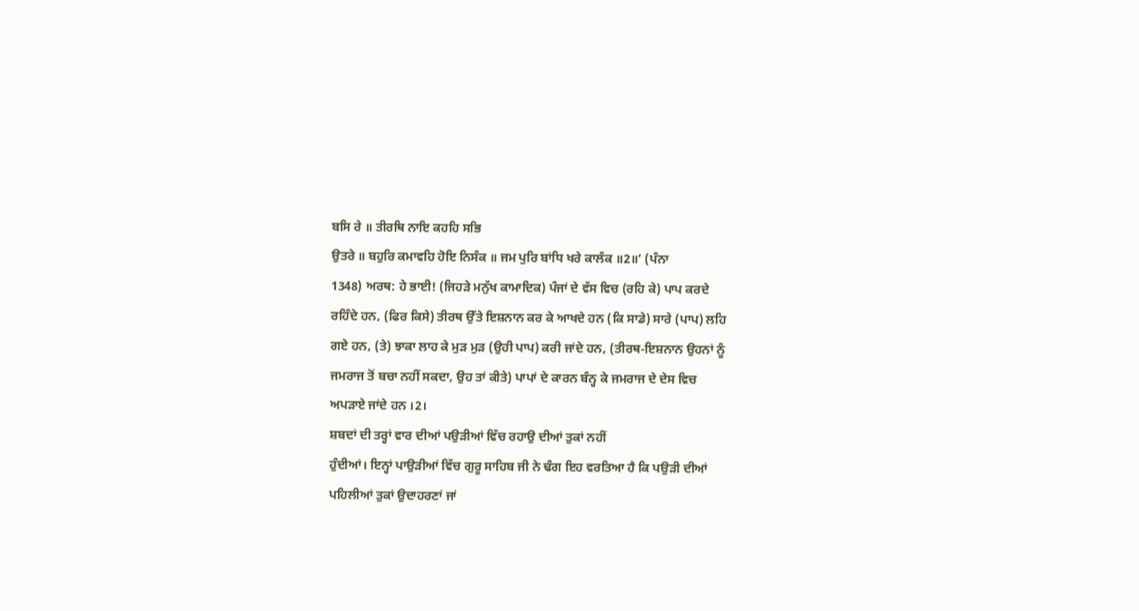ਬਸਿ ਰੇ ॥ ਤੀਰਥਿ ਨਾਇ ਕਹਹਿ ਸਭਿ
ਉਤਰੇ ॥ ਬਹੁਰਿ ਕਮਾਵਹਿ ਹੋਇ ਨਿਸੰਕ ॥ ਜਮ ਪੁਰਿ ਬਾਂਧਿ ਖਰੇ ਕਾਲੰਕ ॥2॥’ (ਪੰਨਾ
1348) ਅਰਥ: ਹੇ ਭਾਈ! (ਜਿਹੜੇ ਮਨੁੱਖ ਕਾਮਾਦਿਕ) ਪੰਜਾਂ ਦੇ ਵੱਸ ਵਿਚ (ਰਹਿ ਕੇ) ਪਾਪ ਕਰਦੇ
ਰਹਿੰਦੇ ਹਨ, (ਫਿਰ ਕਿਸੇ) ਤੀਰਥ ਉੱਤੇ ਇਸ਼ਨਾਨ ਕਰ ਕੇ ਆਖਦੇ ਹਨ (ਕਿ ਸਾਡੇ) ਸਾਰੇ (ਪਾਪ) ਲਹਿ
ਗਏ ਹਨ, (ਤੇ) ਝਾਕਾ ਲਾਹ ਕੇ ਮੁੜ ਮੁੜ (ਉਹੀ ਪਾਪ) ਕਰੀ ਜਾਂਦੇ ਹਨ, (ਤੀਰਥ-ਇਸ਼ਨਾਨ ਉਹਨਾਂ ਨੂੰ
ਜਮਰਾਜ ਤੋਂ ਬਚਾ ਨਹੀਂ ਸਕਦਾ, ਉਹ ਤਾਂ ਕੀਤੇ) ਪਾਪਾਂ ਦੇ ਕਾਰਨ ਬੰਨ੍ਹ ਕੇ ਜਮਰਾਜ ਦੇ ਦੇਸ ਵਿਚ
ਅਪੜਾਏ ਜਾਂਦੇ ਹਨ ।2।
ਸ਼ਬਦਾਂ ਦੀ ਤਰ੍ਹਾਂ ਵਾਰ ਦੀਆਂ ਪਉੜੀਆਂ ਵਿੱਚ ਰਹਾਉ ਦੀਆਂ ਤੁਕਾਂ ਨਹੀਂ
ਹੁੰਦੀਆਂ। ਇਨ੍ਹਾਂ ਪਾਉੜੀਆਂ ਵਿੱਚ ਗੁਰੂ ਸਾਹਿਬ ਜੀ ਨੇ ਢੰਗ ਇਹ ਵਰਤਿਆ ਹੈ ਕਿ ਪਉੜੀ ਦੀਆਂ
ਪਹਿਲੀਆਂ ਤੁਕਾਂ ਉਦਾਹਰਣਾਂ ਜਾਂ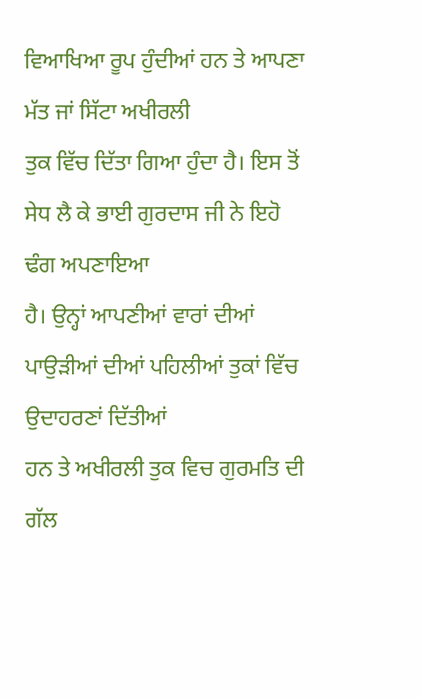ਵਿਆਖਿਆ ਰੂਪ ਹੁੰਦੀਆਂ ਹਨ ਤੇ ਆਪਣਾ ਮੱਤ ਜਾਂ ਸਿੱਟਾ ਅਖੀਰਲੀ
ਤੁਕ ਵਿੱਚ ਦਿੱਤਾ ਗਿਆ ਹੁੰਦਾ ਹੈ। ਇਸ ਤੋਂ ਸੇਧ ਲੈ ਕੇ ਭਾਈ ਗੁਰਦਾਸ ਜੀ ਨੇ ਇਹੋ ਢੰਗ ਅਪਣਾਇਆ
ਹੈ। ਉਨ੍ਹਾਂ ਆਪਣੀਆਂ ਵਾਰਾਂ ਦੀਆਂ ਪਾਉੜੀਆਂ ਦੀਆਂ ਪਹਿਲੀਆਂ ਤੁਕਾਂ ਵਿੱਚ ਉਦਾਹਰਣਾਂ ਦਿੱਤੀਆਂ
ਹਨ ਤੇ ਅਖੀਰਲੀ ਤੁਕ ਵਿਚ ਗੁਰਮਤਿ ਦੀ ਗੱਲ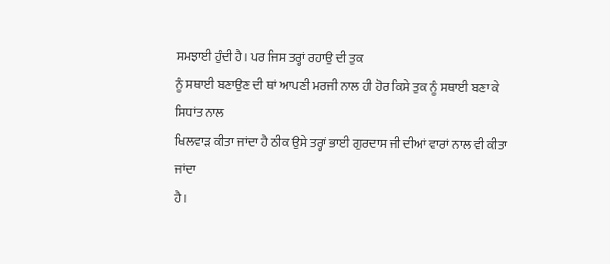ਸਮਝਾਈ ਹੁੰਦੀ ਹੈ। ਪਰ ਜਿਸ ਤਰ੍ਹਾਂ ਰਹਾਉ ਦੀ ਤੁਕ
ਨੂੰ ਸਥਾਈ ਬਣਾਉਣ ਦੀ ਥਾਂ ਆਪਣੀ ਮਰਜੀ ਨਾਲ ਹੀ ਹੋਰ ਕਿਸੇ ਤੁਕ ਨੂੰ ਸਥਾਈ ਬਣਾ ਕੇ ਸਿਧਾਂਤ ਨਾਲ
ਖਿਲਵਾੜ ਕੀਤਾ ਜਾਂਦਾ ਹੈ ਠੀਕ ਉਸੇ ਤਰ੍ਹਾਂ ਭਾਈ ਗੁਰਦਾਸ ਜੀ ਦੀਆਂ ਵਾਰਾਂ ਨਾਲ ਵੀ ਕੀਤਾ ਜਾਂਦਾ
ਹੈ।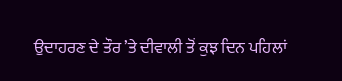ਉਦਾਹਰਣ ਦੇ ਤੌਰ ’ਤੇ ਦੀਵਾਲੀ ਤੋਂ ਕੁਝ ਦਿਨ ਪਹਿਲਾਂ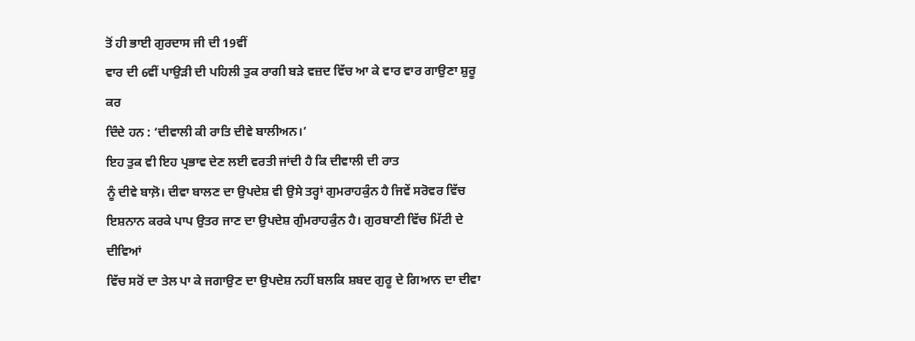ਤੋਂ ਹੀ ਭਾਈ ਗੁਰਦਾਸ ਜੀ ਦੀ 19ਵੀਂ
ਵਾਰ ਦੀ 6ਵੀਂ ਪਾਉੜੀ ਦੀ ਪਹਿਲੀ ਤੁਕ ਰਾਗੀ ਬੜੇ ਵਜ਼ਦ ਵਿੱਚ ਆ ਕੇ ਵਾਰ ਵਾਰ ਗਾਉਣਾ ਸ਼ੁਰੂ ਕਰ
ਦਿੰਦੇ ਹਨ : ‘ਦੀਵਾਲੀ ਕੀ ਰਾਤਿ ਦੀਵੇ ਬਾਲੀਅਨ।’
ਇਹ ਤੁਕ ਵੀ ਇਹ ਪ੍ਰਭਾਵ ਦੇਣ ਲਈ ਵਰਤੀ ਜਾਂਦੀ ਹੈ ਕਿ ਦੀਵਾਲੀ ਦੀ ਰਾਤ
ਨੂੰ ਦੀਵੇ ਬਾਲ਼ੋ। ਦੀਵਾ ਬਾਲਣ ਦਾ ਉਪਦੇਸ਼ ਵੀ ਉਸੇ ਤਰ੍ਹਾਂ ਗੁਮਰਾਹਕੁੰਨ ਹੈ ਜਿਵੇਂ ਸਰੋਵਰ ਵਿੱਚ
ਇਸ਼ਨਾਨ ਕਰਕੇ ਪਾਪ ਉਤਰ ਜਾਣ ਦਾ ਉਪਦੇਸ਼ ਗੁੰਮਰਾਹਕੁੰਨ ਹੈ। ਗੁਰਬਾਣੀ ਵਿੱਚ ਮਿੱਟੀ ਦੇ ਦੀਵਿਆਂ
ਵਿੱਚ ਸਰੋਂ ਦਾ ਤੇਲ ਪਾ ਕੇ ਜਗਾਉਣ ਦਾ ਉਪਦੇਸ਼ ਨਹੀਂ ਬਲਕਿ ਸ਼ਬਦ ਗੁਰੂ ਦੇ ਗਿਆਨ ਦਾ ਦੀਵਾ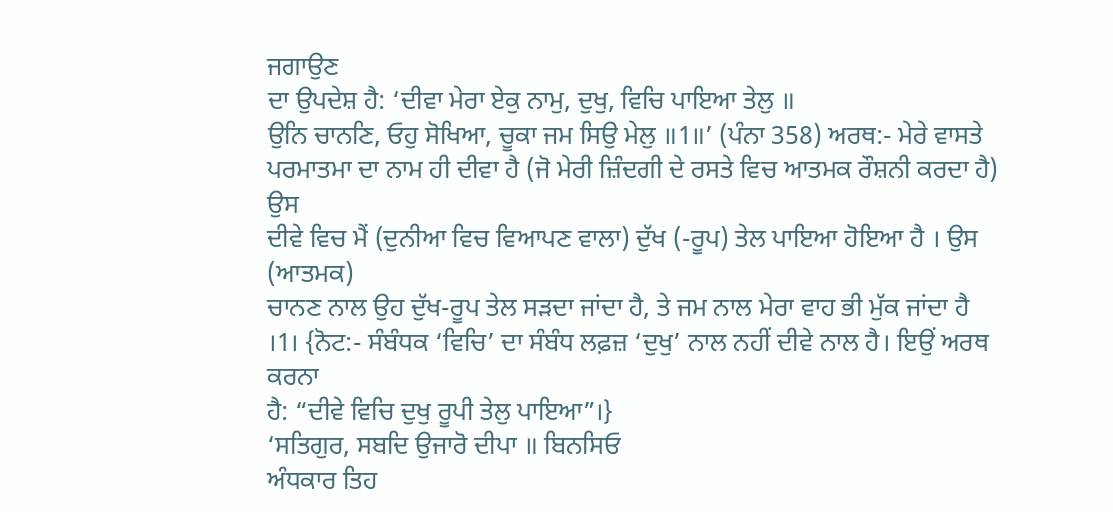ਜਗਾਉਣ
ਦਾ ਉਪਦੇਸ਼ ਹੈ: ‘ਦੀਵਾ ਮੇਰਾ ਏਕੁ ਨਾਮੁ, ਦੁਖੁ, ਵਿਚਿ ਪਾਇਆ ਤੇਲੁ ॥
ਉਨਿ ਚਾਨਣਿ, ਓਹੁ ਸੋਖਿਆ, ਚੂਕਾ ਜਮ ਸਿਉ ਮੇਲੁ ॥1॥’ (ਪੰਨਾ 358) ਅਰਥ:- ਮੇਰੇ ਵਾਸਤੇ
ਪਰਮਾਤਮਾ ਦਾ ਨਾਮ ਹੀ ਦੀਵਾ ਹੈ (ਜੋ ਮੇਰੀ ਜ਼ਿੰਦਗੀ ਦੇ ਰਸਤੇ ਵਿਚ ਆਤਮਕ ਰੌਸ਼ਨੀ ਕਰਦਾ ਹੈ) ਉਸ
ਦੀਵੇ ਵਿਚ ਮੈਂ (ਦੁਨੀਆ ਵਿਚ ਵਿਆਪਣ ਵਾਲਾ) ਦੁੱਖ (-ਰੂਪ) ਤੇਲ ਪਾਇਆ ਹੋਇਆ ਹੈ । ਉਸ (ਆਤਮਕ)
ਚਾਨਣ ਨਾਲ ਉਹ ਦੁੱਖ-ਰੂਪ ਤੇਲ ਸੜਦਾ ਜਾਂਦਾ ਹੈ, ਤੇ ਜਮ ਨਾਲ ਮੇਰਾ ਵਾਹ ਭੀ ਮੁੱਕ ਜਾਂਦਾ ਹੈ
।1। {ਨੋਟ:- ਸੰਬੰਧਕ ‘ਵਿਚਿ’ ਦਾ ਸੰਬੰਧ ਲਫ਼ਜ਼ ‘ਦੁਖੁ’ ਨਾਲ ਨਹੀਂ ਦੀਵੇ ਨਾਲ ਹੈ। ਇਉਂ ਅਰਥ ਕਰਨਾ
ਹੈ: “ਦੀਵੇ ਵਿਚਿ ਦੁਖੁ ਰੂਪੀ ਤੇਲੁ ਪਾਇਆ”।}
‘ਸਤਿਗੁਰ, ਸਬਦਿ ਉਜਾਰੋ ਦੀਪਾ ॥ ਬਿਨਸਿਓ
ਅੰਧਕਾਰ ਤਿਹ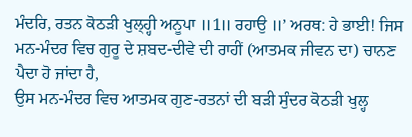ਮੰਦਰਿ, ਰਤਨ ਕੋਠੜੀ ਖੁਲ੍ਹ੍ਹੀ ਅਨੂਪਾ ॥1॥ ਰਹਾਉ ॥’ ਅਰਥ: ਹੇ ਭਾਈ! ਜਿਸ
ਮਨ-ਮੰਦਰ ਵਿਚ ਗੁਰੂ ਦੇ ਸ਼ਬਦ-ਦੀਵੇ ਦੀ ਰਾਹੀਂ (ਆਤਮਕ ਜੀਵਨ ਦਾ) ਚਾਨਣ ਪੈਦਾ ਹੋ ਜਾਂਦਾ ਹੈ,
ਉਸ ਮਨ-ਮੰਦਰ ਵਿਚ ਆਤਮਕ ਗੁਣ-ਰਤਨਾਂ ਦੀ ਬੜੀ ਸੁੰਦਰ ਕੋਠੜੀ ਖੁਲ੍ਹ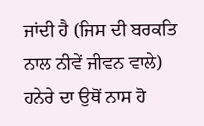ਜਾਂਦੀ ਹੈ (ਜਿਸ ਦੀ ਬਰਕਤਿ
ਨਾਲ ਨੀਵੇਂ ਜੀਵਨ ਵਾਲੇ) ਹਨੇਰੇ ਦਾ ਉਥੋਂ ਨਾਸ ਹੋ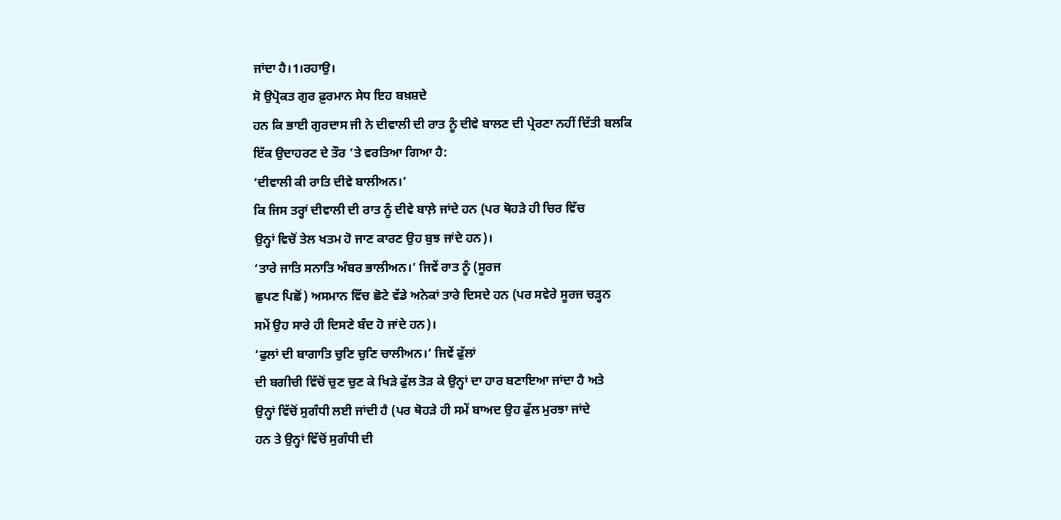ਜਾਂਦਾ ਹੈ।1।ਰਹਾਉ।
ਸੋ ਉਪ੍ਰੋਕਤ ਗੁਰ ਫ਼ੁਰਮਾਨ ਸੇਧ ਇਹ ਬਖ਼ਸ਼ਦੇ
ਹਨ ਕਿ ਭਾਈ ਗੁਰਦਾਸ ਜੀ ਨੇ ਦੀਵਾਲੀ ਦੀ ਰਾਤ ਨੂੰ ਦੀਵੇ ਬਾਲਣ ਦੀ ਪ੍ਰੇਰਣਾ ਨਹੀਂ ਦਿੱਤੀ ਬਲਕਿ
ਇੱਕ ਉਦਾਹਰਣ ਦੇ ਤੌਰ ’ਤੇ ਵਰਤਿਆ ਗਿਆ ਹੈ:
‘ਦੀਵਾਲੀ ਕੀ ਰਾਤਿ ਦੀਵੇ ਬਾਲੀਅਨ।’
ਕਿ ਜਿਸ ਤਰ੍ਹਾਂ ਦੀਵਾਲੀ ਦੀ ਰਾਤ ਨੂੰ ਦੀਵੇ ਬਾਲ਼ੇ ਜਾਂਦੇ ਹਨ (ਪਰ ਥੋਹੜੇ ਹੀ ਚਿਰ ਵਿੱਚ
ਉਨ੍ਹਾਂ ਵਿਚੋਂ ਤੇਲ ਖਤਮ ਹੋ ਜਾਣ ਕਾਰਣ ਉਹ ਬੁਝ ਜਾਂਦੇ ਹਨ)।
‘ਤਾਰੇ ਜਾਤਿ ਸਨਾਤਿ ਅੰਬਰ ਭਾਲੀਅਨ।’ ਜਿਵੇਂ ਰਾਤ ਨੂੰ (ਸੂਰਜ
ਛੁਪਣ ਪਿਛੋਂ) ਅਸਮਾਨ ਵਿੱਚ ਛੋਟੇ ਵੱਡੇ ਅਨੇਕਾਂ ਤਾਰੇ ਦਿਸਦੇ ਹਨ (ਪਰ ਸਵੇਰੇ ਸੂਰਜ ਚੜ੍ਹਨ
ਸਮੇਂ ਉਹ ਸਾਰੇ ਹੀ ਦਿਸਣੇ ਬੰਦ ਹੋ ਜਾਂਦੇ ਹਨ)।
‘ਫੁਲਾਂ ਦੀ ਬਾਗਾਤਿ ਚੁਣਿ ਚੁਣਿ ਚਾਲੀਅਨ।’ ਜਿਵੇਂ ਫੁੱਲਾਂ
ਦੀ ਬਗੀਚੀ ਵਿੱਚੋਂ ਚੁਣ ਚੁਣ ਕੇ ਖਿੜੇ ਫੁੱਲ ਤੋੜ ਕੇ ਉਨ੍ਹਾਂ ਦਾ ਹਾਰ ਬਣਾਇਆ ਜਾਂਦਾ ਹੈ ਅਤੇ
ਉਨ੍ਹਾਂ ਵਿੱਚੋਂ ਸੁਗੰਧੀ ਲਈ ਜਾਂਦੀ ਹੈ (ਪਰ ਥੋਹੜੇ ਹੀ ਸਮੇਂ ਬਾਅਦ ਉਹ ਫੁੱਲ ਮੁਰਝਾ ਜਾਂਦੇ
ਹਨ ਤੇ ਉਨ੍ਹਾਂ ਵਿੱਚੋਂ ਸੁਗੰਧੀ ਦੀ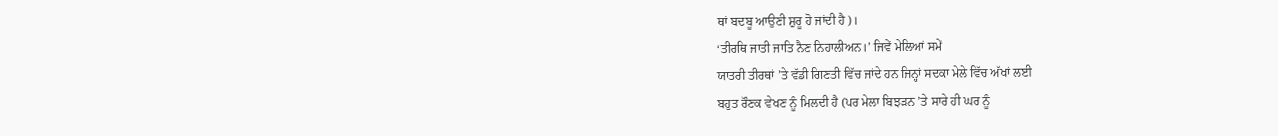ਥਾਂ ਬਦਬੂ ਆਉਣੀ ਸ਼ੁਰੂ ਹੋ ਜਾਂਦੀ ਹੈ)।
‘ਤੀਰਥਿ ਜਾਤੀ ਜਾਤਿ ਨੈਣ ਨਿਹਾਲੀਅਨ।’ ਜਿਵੇਂ ਮੇਲਿਆਂ ਸਮੇਂ
ਯਾਤਰੀ ਤੀਰਥਾਂ ’ਤੇ ਵੱਡੀ ਗਿਣਤੀ ਵਿੱਚ ਜਾਂਦੇ ਹਨ ਜਿਨ੍ਹਾਂ ਸਦਕਾ ਮੇਲੇ ਵਿੱਚ ਅੱਖਾਂ ਲਈ
ਬਹੁਤ ਰੌਣਕ ਵੇਖਣ ਨੂੰ ਮਿਲਦੀ ਹੈ (ਪਰ ਮੇਲਾ ਬਿਝੜਨ ’ਤੇ ਸਾਰੇ ਹੀ ਘਰ ਨੂੰ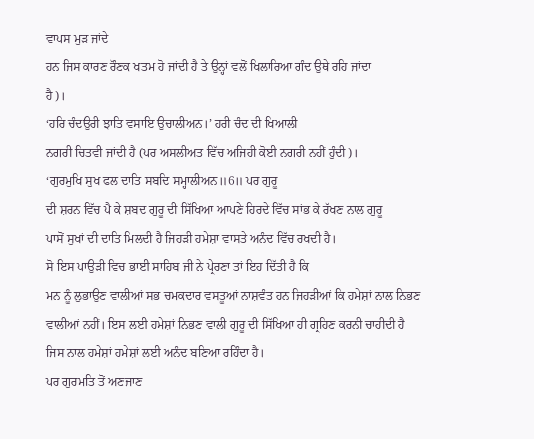ਵਾਪਸ ਮੁੜ ਜਾਂਦੇ
ਹਨ ਜਿਸ ਕਾਰਣ ਰੌਣਕ ਖਤਮ ਹੋ ਜਾਂਦੀ ਹੈ ਤੇ ਉਨ੍ਹਾਂ ਵਲੋਂ ਖਿਲਾਰਿਆ ਗੰਦ ਉਥੇ ਰਹਿ ਜਾਂਦਾ
ਹੈ)।
‘ਹਰਿ ਚੰਦਉਰੀ ਝਾਤਿ ਵਸਾਇ ਉਚਾਲੀਅਨ।’ ਹਰੀ ਚੰਦ ਦੀ ਖਿਆਲੀ
ਨਗਰੀ ਚਿਤਵੀ ਜਾਂਦੀ ਹੈ (ਪਰ ਅਸਲੀਅਤ ਵਿੱਚ ਅਜਿਹੀ ਕੋਈ ਨਗਰੀ ਨਹੀਂ ਹੁੰਦੀ)।
‘ਗੁਰਮੁਖਿ ਸੁਖ ਫਲ ਦਾਤਿ ਸਬਦਿ ਸਮ੍ਹਾਲੀਅਨ॥6॥ ਪਰ ਗੁਰੂ
ਦੀ ਸ਼ਰਨ ਵਿੱਚ ਪੈ ਕੇ ਸ਼ਬਦ ਗੁਰੂ ਦੀ ਸਿੱਖਿਆ ਆਪਣੇ ਹਿਰਦੇ ਵਿੱਚ ਸਾਂਭ ਕੇ ਰੱਖਣ ਨਾਲ ਗੁਰੂ
ਪਾਸੋਂ ਸੁਖਾਂ ਦੀ ਦਾਤਿ ਮਿਲਦੀ ਹੈ ਜਿਹੜੀ ਹਮੇਸ਼ਾ ਵਾਸਤੇ ਅਨੰਦ ਵਿੱਚ ਰਖਦੀ ਹੈ।
ਸੋ ਇਸ ਪਾਉੜੀ ਵਿਚ ਭਾਈ ਸਾਹਿਬ ਜੀ ਨੇ ਪ੍ਰੇਰਣਾ ਤਾਂ ਇਹ ਦਿੱਤੀ ਹੈ ਕਿ
ਮਨ ਨੂੰ ਲੁਭਾਉਣ ਵਾਲੀਆਂ ਸਭ ਚਮਕਦਾਰ ਵਸਤੂਆਂ ਨਾਸ਼ਵੰਤ ਹਨ ਜਿਹੜੀਆਂ ਕਿ ਹਮੇਸ਼ਾਂ ਨਾਲ ਨਿਭਣ
ਵਾਲੀਆਂ ਨਹੀਂ। ਇਸ ਲਈ ਹਮੇਸ਼ਾਂ ਨਿਭਣ ਵਾਲੀ ਗੁਰੂ ਦੀ ਸਿੱਖਿਆ ਹੀ ਗ੍ਰਹਿਣ ਕਰਨੀ ਚਾਹੀਦੀ ਹੈ
ਜਿਸ ਨਾਲ ਹਮੇਸ਼ਾਂ ਹਮੇਸ਼ਾਂ ਲਈ ਅਨੰਦ ਬਣਿਆ ਰਹਿੰਦਾ ਹੈ।
ਪਰ ਗੁਰਮਤਿ ਤੋਂ ਅਣਜਾਣ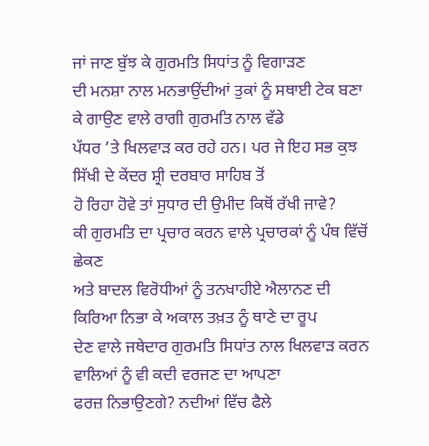ਜਾਂ ਜਾਣ ਬੁੱਝ ਕੇ ਗੁਰਮਤਿ ਸਿਧਾਂਤ ਨੂੰ ਵਿਗਾੜਣ
ਦੀ ਮਨਸ਼ਾ ਨਾਲ ਮਨਭਾਉਂਦੀਆਂ ਤੁਕਾਂ ਨੂੰ ਸਥਾਈ ਟੇਕ ਬਣਾ ਕੇ ਗਾਉਣ ਵਾਲੇ ਰਾਗੀ ਗੁਰਮਤਿ ਨਾਲ ਵੱਡੇ
ਪੱਧਰ ’ਤੇ ਖਿਲਵਾੜ ਕਰ ਰਹੇ ਹਨ। ਪਰ ਜੇ ਇਹ ਸਭ ਕੁਝ ਸਿੱਖੀ ਦੇ ਕੇਂਦਰ ਸ਼੍ਰੀ ਦਰਬਾਰ ਸਾਹਿਬ ਤੋਂ
ਹੋ ਰਿਹਾ ਹੋਵੇ ਤਾਂ ਸੁਧਾਰ ਦੀ ਉਮੀਦ ਕਿਥੋਂ ਰੱਖੀ ਜਾਵੇ?
ਕੀ ਗੁਰਮਤਿ ਦਾ ਪ੍ਰਚਾਰ ਕਰਨ ਵਾਲੇ ਪ੍ਰਚਾਰਕਾਂ ਨੂੰ ਪੰਥ ਵਿੱਚੋਂ ਛੇਕਣ
ਅਤੇ ਬਾਦਲ ਵਿਰੋਧੀਆਂ ਨੂੰ ਤਨਖਾਹੀਏ ਐਲਾਨਣ ਦੀ ਕਿਰਿਆ ਨਿਭਾ ਕੇ ਅਕਾਲ ਤਖ਼ਤ ਨੂੰ ਥਾਣੇ ਦਾ ਰੂਪ
ਦੇਣ ਵਾਲੇ ਜਥੇਦਾਰ ਗੁਰਮਤਿ ਸਿਧਾਂਤ ਨਾਲ ਖਿਲਵਾੜ ਕਰਨ ਵਾਲਿਆਂ ਨੂੰ ਵੀ ਕਦੀ ਵਰਜਣ ਦਾ ਆਪਣਾ
ਫਰਜ਼ ਨਿਭਾਉਣਗੇ? ਨਦੀਆਂ ਵਿੱਚ ਫੈਲੇ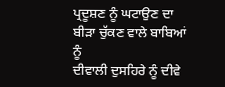ਪ੍ਰਦੂਸ਼ਣ ਨੂੰ ਘਟਾਉਣ ਦਾ ਬੀੜਾ ਚੁੱਕਣ ਵਾਲੇ ਬਾਬਿਆਂ ਨੂੰ
ਦੀਵਾਲੀ ਦੁਸਹਿਰੇ ਨੂੰ ਦੀਵੇ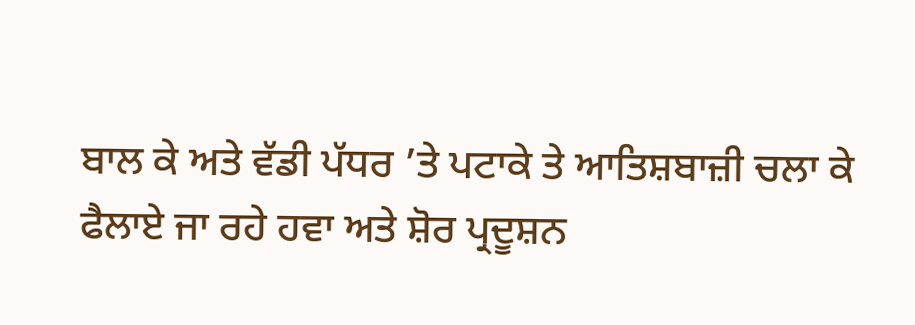ਬਾਲ ਕੇ ਅਤੇ ਵੱਡੀ ਪੱਧਰ ’ਤੇ ਪਟਾਕੇ ਤੇ ਆਤਿਸ਼ਬਾਜ਼ੀ ਚਲਾ ਕੇ
ਫੈਲਾਏ ਜਾ ਰਹੇ ਹਵਾ ਅਤੇ ਸ਼ੋਰ ਪ੍ਰਦੂਸ਼ਨ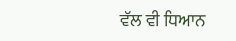ਵੱਲ ਵੀ ਧਿਆਨ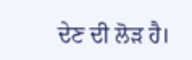ਦੇਣ ਦੀ ਲੋੜ ਹੈ।